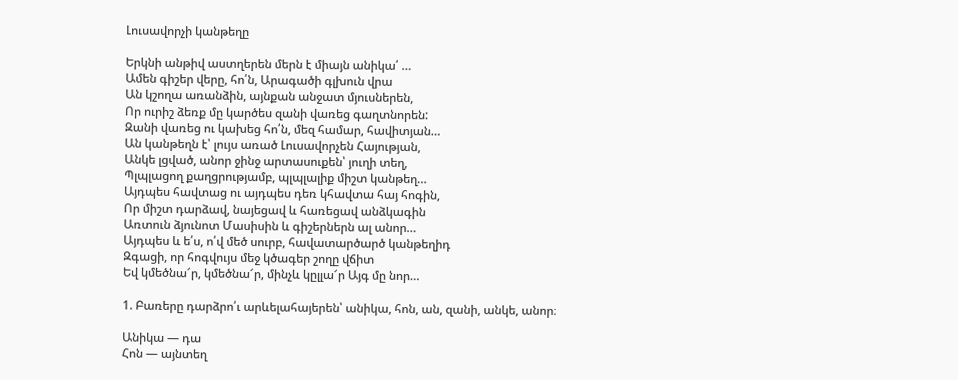Լուսավորչի կանթեղը

Երկնի անթիվ աստղերեն մերն է միայն անիկա՛ …
Ամեն գիշեր վերը, հո՛ն, Արագածի գլխուն վրա
Ան կշողա առանձին, այնքան անջատ մյուսներեն,
Որ ուրիշ ձեռք մը կարծես զանի վառեց գաղտնորեն:
Զանի վառեց ու կախեց հո՛ն, մեզ համար, հավիտյան…
Ան կանթեղն է՝ լույս առած Լուսավորչեն Հայության,
Անկե լցված, անոր ջինջ արտասուքեն՝ յուղի տեղ,
Պլպլացող քաղցրությամբ, պլպլալիք միշտ կանթեղ…
Այդպես հավտաց ու այդպես դեռ կհավտա հայ հոգին,
Որ միշտ դարձավ, նայեցավ և հառեցավ անձկագին
Առտուն ձյունոտ Մասիսին և գիշերներն ալ անոր…
Այդպես և ե՛ս, ո՛վ մեծ սուրբ, հավատարծարծ կանթեղիդ
Զգացի, որ հոգվույս մեջ կծագեր շողը վճիտ
Եվ կմեծնա՜ր, կմեծնա՜ր, մինչև կըլլա՜ր Այգ մը նոր…

1. Բառերը դարձրո՛ւ արևելահայերեն՝ անիկա, հոն, ան, զանի, անկե, անոր։

Անիկա — դա
Հոն — այնտեղ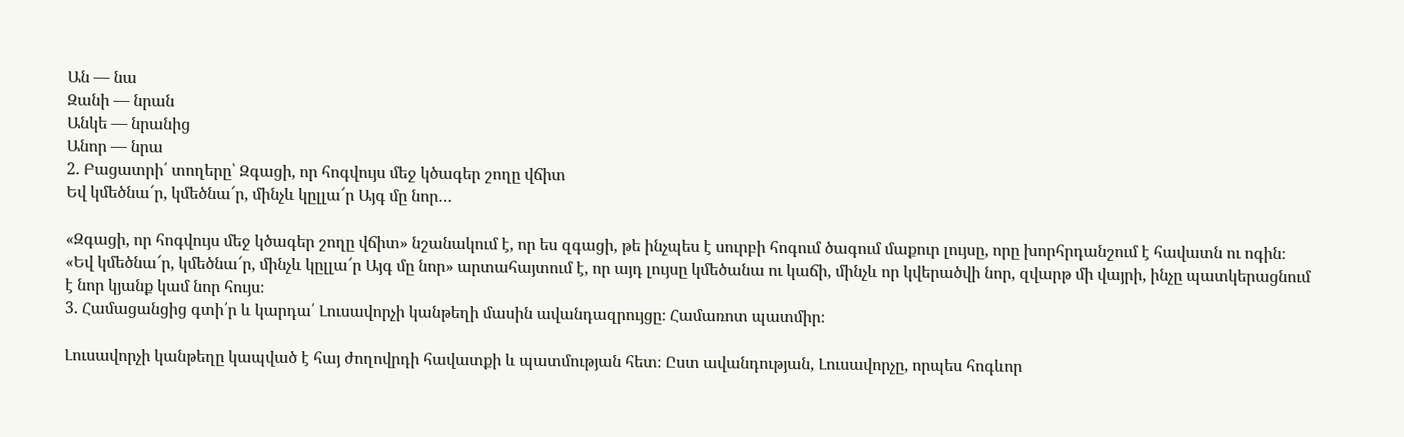Ան — նա
Զանի — նրան
Անկե — նրանից
Անոր — նրա
2. Բացատրի՛ տողերը՝ Զգացի, որ հոգվույս մեջ կծագեր շողը վճիտ
Եվ կմեծնա՜ր, կմեծնա՜ր, մինչև կըլլա՜ր Այգ մը նոր…

«Զգացի, որ հոգվույս մեջ կծագեր շողը վճիտ» նշանակում է, որ ես զգացի, թե ինչպես է սուրբի հոգում ծագում մաքուր լույսը, որը խորհրդանշում է հավատն ու ոգին։ «Եվ կմեծնա՜ր, կմեծնա՜ր, մինչև կըլլա՜ր Այգ մը նոր» արտահայտում է, որ այդ լույսը կմեծանա ու կաճի, մինչև որ կվերածվի նոր, զվարթ մի վայրի, ինչը պատկերացնում է նոր կյանք կամ նոր հույս։
3. Համացանցից գտի՛ր և կարդա՛ Լուսավորչի կանթեղի մասին ավանդազրույցը։ Համառոտ պատմիր։

Լուսավորչի կանթեղը կապված է հայ ժողովրդի հավատքի և պատմության հետ։ Ըստ ավանդության, Լուսավորչը, որպես հոգևոր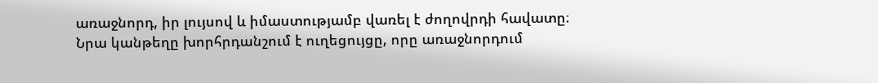առաջնորդ, իր լույսով և իմաստությամբ վառել է ժողովրդի հավատը։ Նրա կանթեղը խորհրդանշում է ուղեցույցը, որը առաջնորդում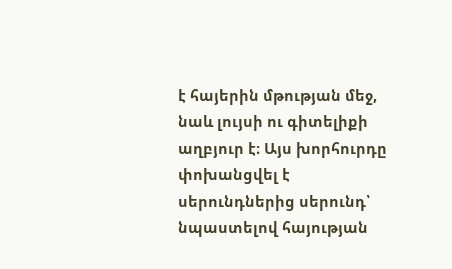է հայերին մթության մեջ, նաև լույսի ու գիտելիքի աղբյուր է։ Այս խորհուրդը փոխանցվել է սերունդներից սերունդ՝ նպաստելով հայության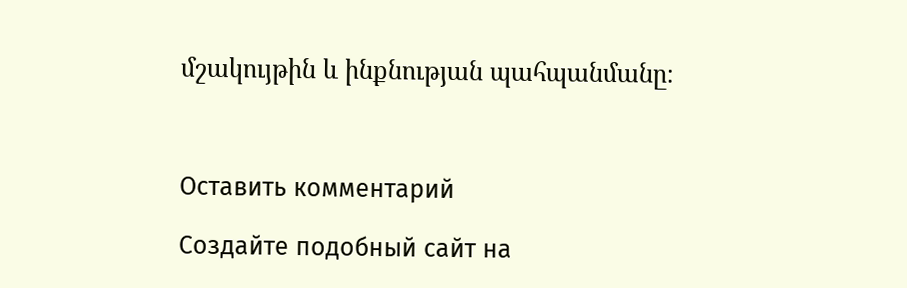մշակույթին և ինքնության պահպանմանը։



Оставить комментарий

Создайте подобный сайт на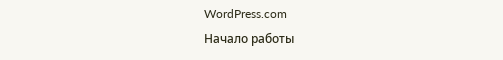WordPress.com
Начало работы